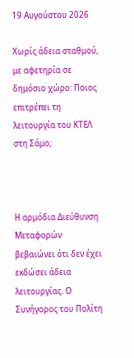19 Αυγούστου 2026

Χωρίς άδεια σταθμού, με αφετηρία σε δημόσιο χώρο: Ποιος επιτρέπει τη λειτουργία του ΚΤΕΛ στη Σάμο;



Η αρμόδια Διεύθυνση Μεταφορών βεβαιώνει ότι δεν έχει εκδώσει άδεια λειτουργίας. Ο Συνήγορος του Πολίτη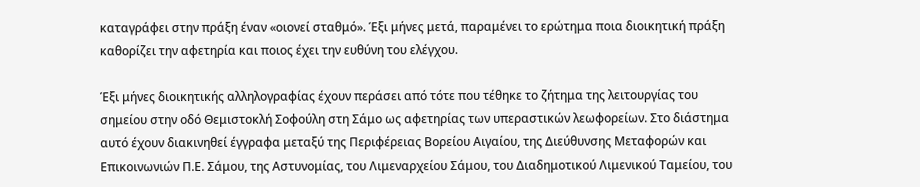καταγράφει στην πράξη έναν «οιονεί σταθμό». Έξι μήνες μετά, παραμένει το ερώτημα ποια διοικητική πράξη καθορίζει την αφετηρία και ποιος έχει την ευθύνη του ελέγχου.

Έξι μήνες διοικητικής αλληλογραφίας έχουν περάσει από τότε που τέθηκε το ζήτημα της λειτουργίας του σημείου στην οδό Θεμιστοκλή Σοφούλη στη Σάμο ως αφετηρίας των υπεραστικών λεωφορείων. Στο διάστημα αυτό έχουν διακινηθεί έγγραφα μεταξύ της Περιφέρειας Βορείου Αιγαίου, της Διεύθυνσης Μεταφορών και Επικοινωνιών Π.Ε. Σάμου, της Αστυνομίας, του Λιμεναρχείου Σάμου, του Διαδημοτικού Λιμενικού Ταμείου, του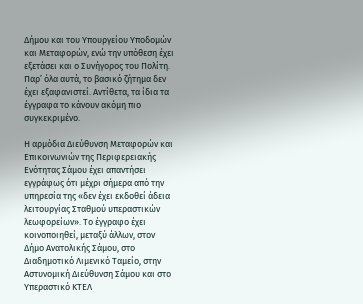Δήμου και του Υπουργείου Υποδομών και Μεταφορών, ενώ την υπόθεση έχει εξετάσει και ο Συνήγορος του Πολίτη. Παρ’ όλα αυτά, το βασικό ζήτημα δεν έχει εξαφανιστεί. Αντίθετα, τα ίδια τα έγγραφα το κάνουν ακόμη πιο συγκεκριμένο.

Η αρμόδια Διεύθυνση Μεταφορών και Επικοινωνιών της Περιφερειακής Ενότητας Σάμου έχει απαντήσει εγγράφως ότι μέχρι σήμερα από την υπηρεσία της «δεν έχει εκδοθεί άδεια λειτουργίας Σταθμού υπεραστικών λεωφορείων». Το έγγραφο έχει κοινοποιηθεί, μεταξύ άλλων, στον Δήμο Ανατολικής Σάμου, στο Διαδημοτικό Λιμενικό Ταμείο, στην Αστυνομική Διεύθυνση Σάμου και στο Υπεραστικό ΚΤΕΛ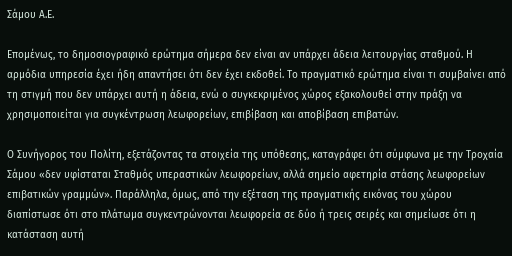Σάμου Α.Ε.

Επομένως, το δημοσιογραφικό ερώτημα σήμερα δεν είναι αν υπάρχει άδεια λειτουργίας σταθμού. Η αρμόδια υπηρεσία έχει ήδη απαντήσει ότι δεν έχει εκδοθεί. Το πραγματικό ερώτημα είναι τι συμβαίνει από τη στιγμή που δεν υπάρχει αυτή η άδεια, ενώ ο συγκεκριμένος χώρος εξακολουθεί στην πράξη να χρησιμοποιείται για συγκέντρωση λεωφορείων, επιβίβαση και αποβίβαση επιβατών.

Ο Συνήγορος του Πολίτη, εξετάζοντας τα στοιχεία της υπόθεσης, καταγράφει ότι σύμφωνα με την Τροχαία Σάμου «δεν υφίσταται Σταθμός υπεραστικών λεωφορείων, αλλά σημείο αφετηρία στάσης λεωφορείων επιβατικών γραμμών». Παράλληλα, όμως, από την εξέταση της πραγματικής εικόνας του χώρου διαπίστωσε ότι στο πλάτωμα συγκεντρώνονται λεωφορεία σε δύο ή τρεις σειρές και σημείωσε ότι η κατάσταση αυτή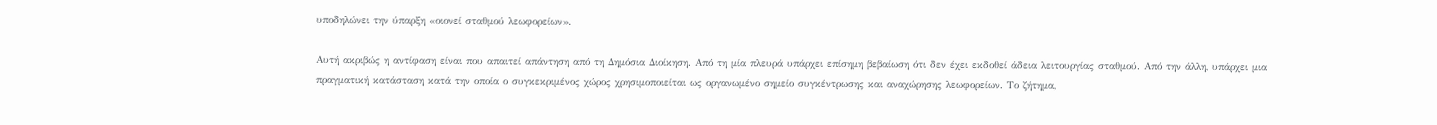υποδηλώνει την ύπαρξη «οιονεί σταθμού λεωφορείων».

Αυτή ακριβώς η αντίφαση είναι που απαιτεί απάντηση από τη Δημόσια Διοίκηση. Από τη μία πλευρά υπάρχει επίσημη βεβαίωση ότι δεν έχει εκδοθεί άδεια λειτουργίας σταθμού. Από την άλλη, υπάρχει μια πραγματική κατάσταση κατά την οποία ο συγκεκριμένος χώρος χρησιμοποιείται ως οργανωμένο σημείο συγκέντρωσης και αναχώρησης λεωφορείων. Το ζήτημα,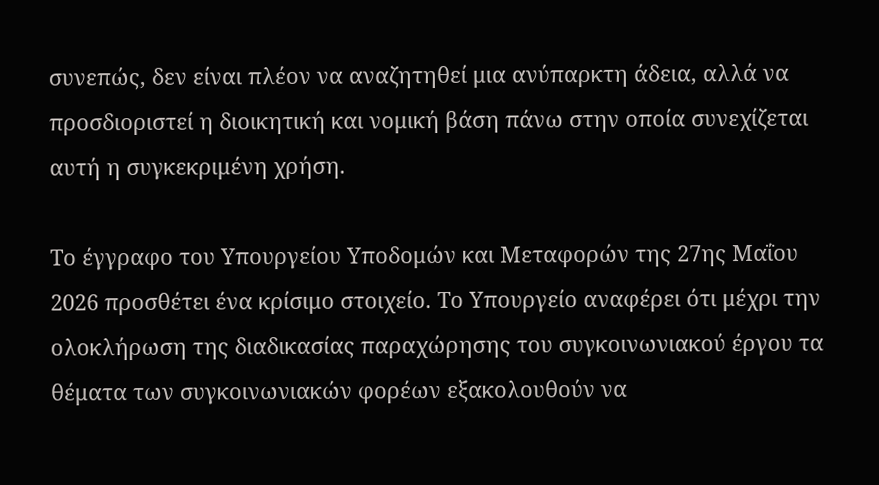συνεπώς, δεν είναι πλέον να αναζητηθεί μια ανύπαρκτη άδεια, αλλά να προσδιοριστεί η διοικητική και νομική βάση πάνω στην οποία συνεχίζεται αυτή η συγκεκριμένη χρήση.

Το έγγραφο του Υπουργείου Υποδομών και Μεταφορών της 27ης Μαΐου 2026 προσθέτει ένα κρίσιμο στοιχείο. Το Υπουργείο αναφέρει ότι μέχρι την ολοκλήρωση της διαδικασίας παραχώρησης του συγκοινωνιακού έργου τα θέματα των συγκοινωνιακών φορέων εξακολουθούν να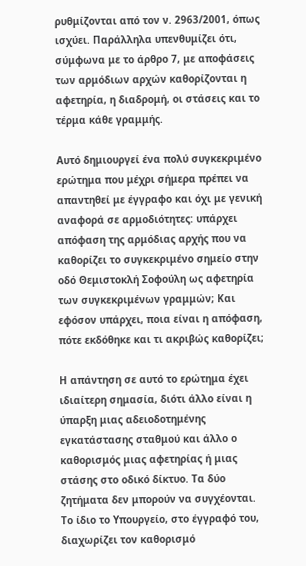ρυθμίζονται από τον ν. 2963/2001, όπως ισχύει. Παράλληλα υπενθυμίζει ότι, σύμφωνα με το άρθρο 7, με αποφάσεις των αρμόδιων αρχών καθορίζονται η αφετηρία, η διαδρομή, οι στάσεις και το τέρμα κάθε γραμμής.

Αυτό δημιουργεί ένα πολύ συγκεκριμένο ερώτημα που μέχρι σήμερα πρέπει να απαντηθεί με έγγραφο και όχι με γενική αναφορά σε αρμοδιότητες: υπάρχει απόφαση της αρμόδιας αρχής που να καθορίζει το συγκεκριμένο σημείο στην οδό Θεμιστοκλή Σοφούλη ως αφετηρία των συγκεκριμένων γραμμών; Και εφόσον υπάρχει, ποια είναι η απόφαση, πότε εκδόθηκε και τι ακριβώς καθορίζει;

Η απάντηση σε αυτό το ερώτημα έχει ιδιαίτερη σημασία, διότι άλλο είναι η ύπαρξη μιας αδειοδοτημένης εγκατάστασης σταθμού και άλλο ο καθορισμός μιας αφετηρίας ή μιας στάσης στο οδικό δίκτυο. Τα δύο ζητήματα δεν μπορούν να συγχέονται. Το ίδιο το Υπουργείο, στο έγγραφό του, διαχωρίζει τον καθορισμό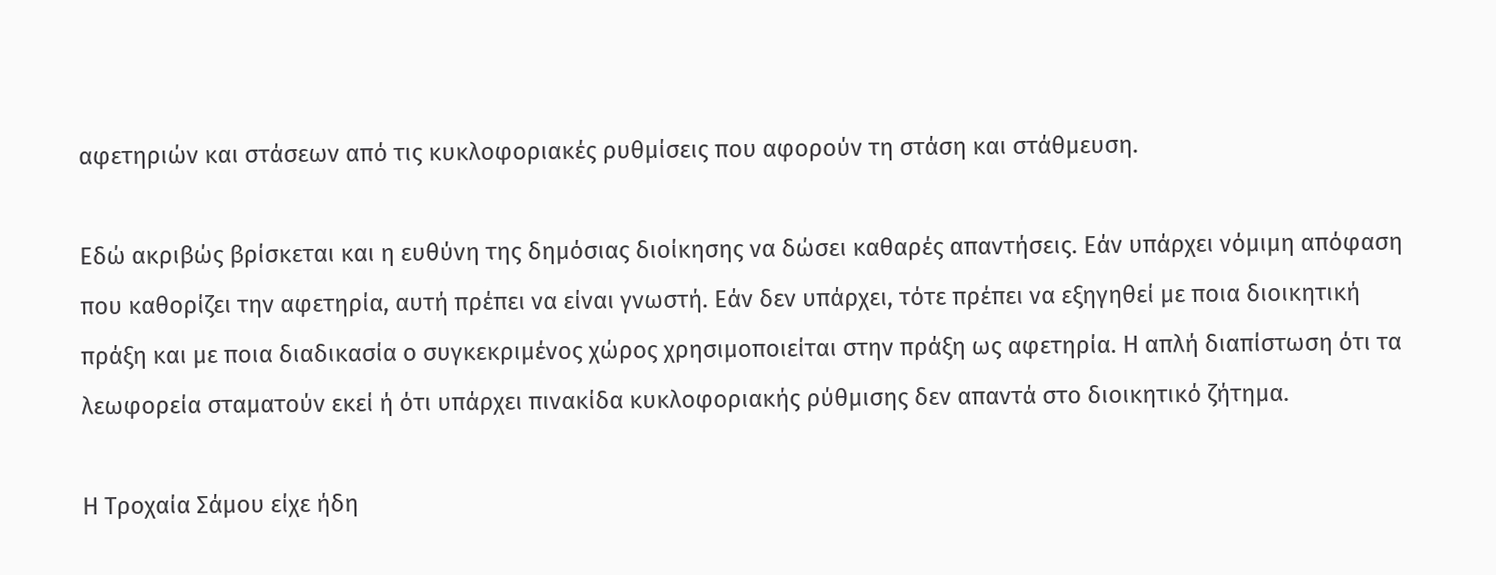αφετηριών και στάσεων από τις κυκλοφοριακές ρυθμίσεις που αφορούν τη στάση και στάθμευση.

Εδώ ακριβώς βρίσκεται και η ευθύνη της δημόσιας διοίκησης να δώσει καθαρές απαντήσεις. Εάν υπάρχει νόμιμη απόφαση που καθορίζει την αφετηρία, αυτή πρέπει να είναι γνωστή. Εάν δεν υπάρχει, τότε πρέπει να εξηγηθεί με ποια διοικητική πράξη και με ποια διαδικασία ο συγκεκριμένος χώρος χρησιμοποιείται στην πράξη ως αφετηρία. Η απλή διαπίστωση ότι τα λεωφορεία σταματούν εκεί ή ότι υπάρχει πινακίδα κυκλοφοριακής ρύθμισης δεν απαντά στο διοικητικό ζήτημα.

Η Τροχαία Σάμου είχε ήδη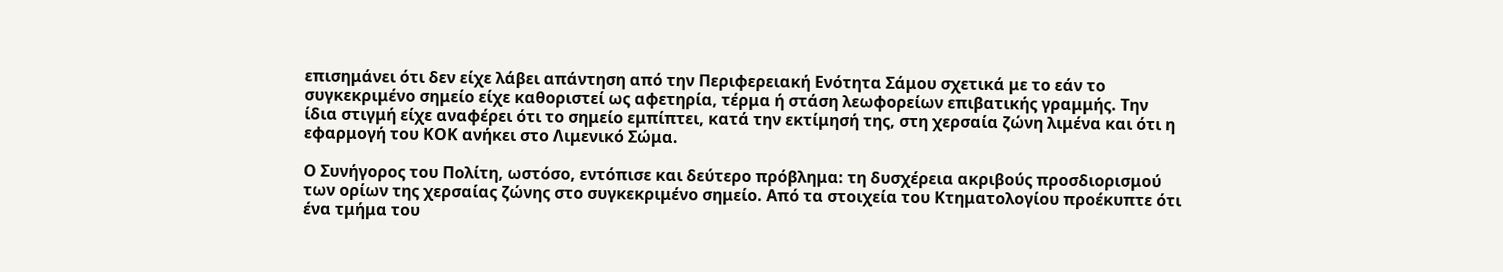επισημάνει ότι δεν είχε λάβει απάντηση από την Περιφερειακή Ενότητα Σάμου σχετικά με το εάν το συγκεκριμένο σημείο είχε καθοριστεί ως αφετηρία, τέρμα ή στάση λεωφορείων επιβατικής γραμμής. Την ίδια στιγμή είχε αναφέρει ότι το σημείο εμπίπτει, κατά την εκτίμησή της, στη χερσαία ζώνη λιμένα και ότι η εφαρμογή του ΚΟΚ ανήκει στο Λιμενικό Σώμα.

Ο Συνήγορος του Πολίτη, ωστόσο, εντόπισε και δεύτερο πρόβλημα: τη δυσχέρεια ακριβούς προσδιορισμού των ορίων της χερσαίας ζώνης στο συγκεκριμένο σημείο. Από τα στοιχεία του Κτηματολογίου προέκυπτε ότι ένα τμήμα του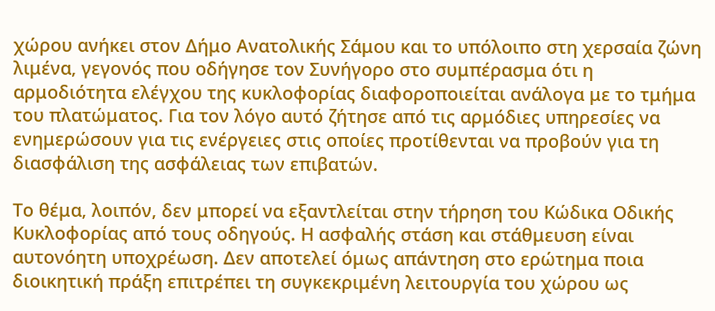χώρου ανήκει στον Δήμο Ανατολικής Σάμου και το υπόλοιπο στη χερσαία ζώνη λιμένα, γεγονός που οδήγησε τον Συνήγορο στο συμπέρασμα ότι η αρμοδιότητα ελέγχου της κυκλοφορίας διαφοροποιείται ανάλογα με το τμήμα του πλατώματος. Για τον λόγο αυτό ζήτησε από τις αρμόδιες υπηρεσίες να ενημερώσουν για τις ενέργειες στις οποίες προτίθενται να προβούν για τη διασφάλιση της ασφάλειας των επιβατών.

Το θέμα, λοιπόν, δεν μπορεί να εξαντλείται στην τήρηση του Κώδικα Οδικής Κυκλοφορίας από τους οδηγούς. Η ασφαλής στάση και στάθμευση είναι αυτονόητη υποχρέωση. Δεν αποτελεί όμως απάντηση στο ερώτημα ποια διοικητική πράξη επιτρέπει τη συγκεκριμένη λειτουργία του χώρου ως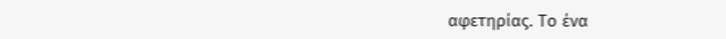αφετηρίας. Το ένα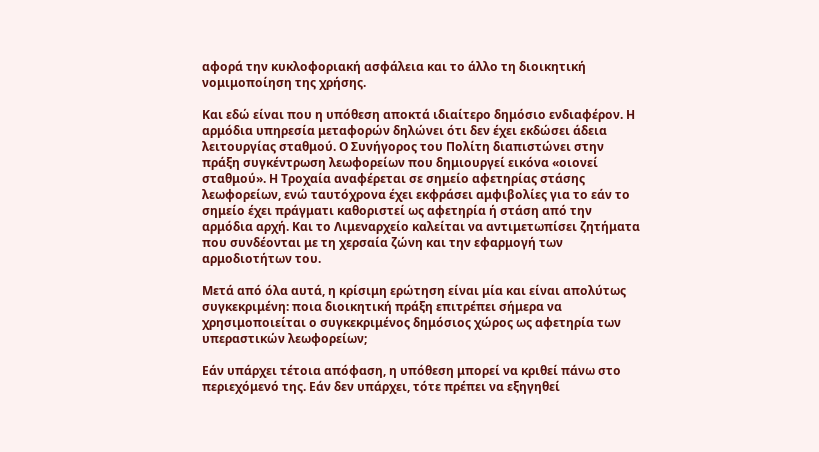αφορά την κυκλοφοριακή ασφάλεια και το άλλο τη διοικητική νομιμοποίηση της χρήσης.

Και εδώ είναι που η υπόθεση αποκτά ιδιαίτερο δημόσιο ενδιαφέρον. Η αρμόδια υπηρεσία μεταφορών δηλώνει ότι δεν έχει εκδώσει άδεια λειτουργίας σταθμού. Ο Συνήγορος του Πολίτη διαπιστώνει στην πράξη συγκέντρωση λεωφορείων που δημιουργεί εικόνα «οιονεί σταθμού». Η Τροχαία αναφέρεται σε σημείο αφετηρίας στάσης λεωφορείων, ενώ ταυτόχρονα έχει εκφράσει αμφιβολίες για το εάν το σημείο έχει πράγματι καθοριστεί ως αφετηρία ή στάση από την αρμόδια αρχή. Και το Λιμεναρχείο καλείται να αντιμετωπίσει ζητήματα που συνδέονται με τη χερσαία ζώνη και την εφαρμογή των αρμοδιοτήτων του.

Μετά από όλα αυτά, η κρίσιμη ερώτηση είναι μία και είναι απολύτως συγκεκριμένη: ποια διοικητική πράξη επιτρέπει σήμερα να χρησιμοποιείται ο συγκεκριμένος δημόσιος χώρος ως αφετηρία των υπεραστικών λεωφορείων;

Εάν υπάρχει τέτοια απόφαση, η υπόθεση μπορεί να κριθεί πάνω στο περιεχόμενό της. Εάν δεν υπάρχει, τότε πρέπει να εξηγηθεί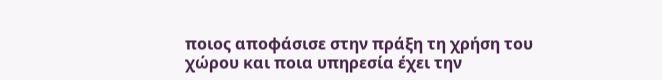ποιος αποφάσισε στην πράξη τη χρήση του χώρου και ποια υπηρεσία έχει την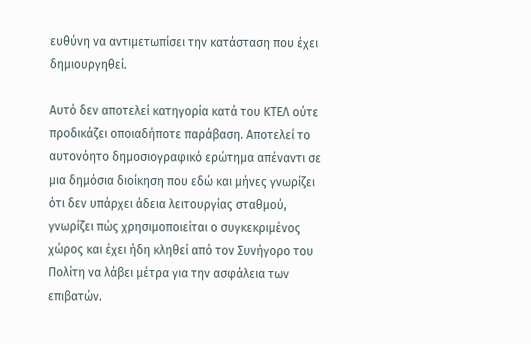ευθύνη να αντιμετωπίσει την κατάσταση που έχει δημιουργηθεί.

Αυτό δεν αποτελεί κατηγορία κατά του ΚΤΕΛ ούτε προδικάζει οποιαδήποτε παράβαση. Αποτελεί το αυτονόητο δημοσιογραφικό ερώτημα απέναντι σε μια δημόσια διοίκηση που εδώ και μήνες γνωρίζει ότι δεν υπάρχει άδεια λειτουργίας σταθμού, γνωρίζει πώς χρησιμοποιείται ο συγκεκριμένος χώρος και έχει ήδη κληθεί από τον Συνήγορο του Πολίτη να λάβει μέτρα για την ασφάλεια των επιβατών.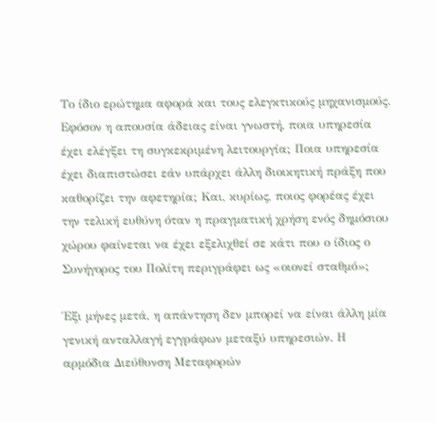Το ίδιο ερώτημα αφορά και τους ελεγκτικούς μηχανισμούς. Εφόσον η απουσία άδειας είναι γνωστή, ποια υπηρεσία έχει ελέγξει τη συγκεκριμένη λειτουργία; Ποια υπηρεσία έχει διαπιστώσει εάν υπάρχει άλλη διοικητική πράξη που καθορίζει την αφετηρία; Και, κυρίως, ποιος φορέας έχει την τελική ευθύνη όταν η πραγματική χρήση ενός δημόσιου χώρου φαίνεται να έχει εξελιχθεί σε κάτι που ο ίδιος ο Συνήγορος του Πολίτη περιγράφει ως «οιονεί σταθμό»;

Έξι μήνες μετά, η απάντηση δεν μπορεί να είναι άλλη μία γενική ανταλλαγή εγγράφων μεταξύ υπηρεσιών. Η αρμόδια Διεύθυνση Μεταφορών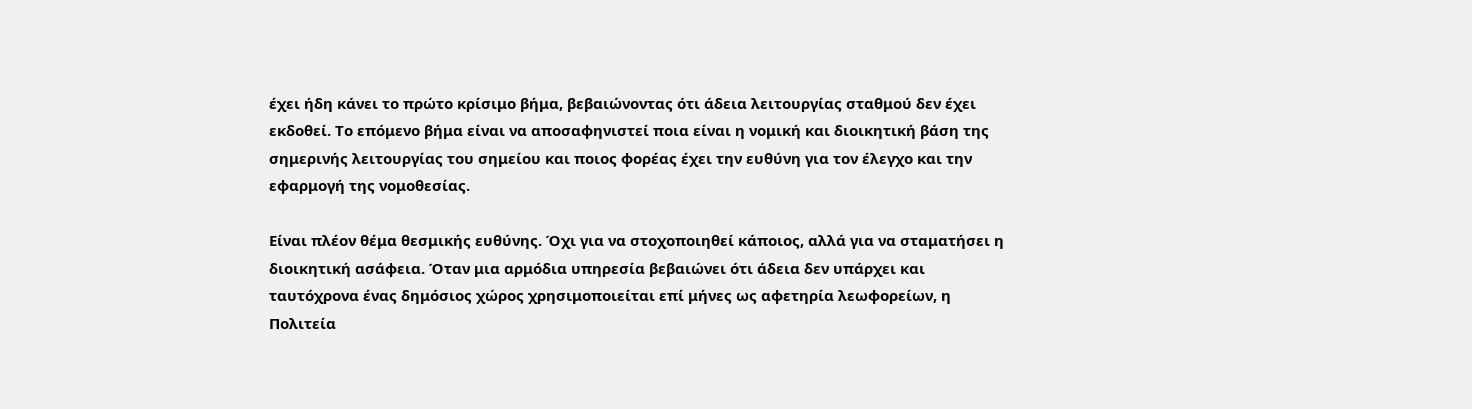έχει ήδη κάνει το πρώτο κρίσιμο βήμα, βεβαιώνοντας ότι άδεια λειτουργίας σταθμού δεν έχει εκδοθεί. Το επόμενο βήμα είναι να αποσαφηνιστεί ποια είναι η νομική και διοικητική βάση της σημερινής λειτουργίας του σημείου και ποιος φορέας έχει την ευθύνη για τον έλεγχο και την εφαρμογή της νομοθεσίας.

Είναι πλέον θέμα θεσμικής ευθύνης. Όχι για να στοχοποιηθεί κάποιος, αλλά για να σταματήσει η διοικητική ασάφεια. Όταν μια αρμόδια υπηρεσία βεβαιώνει ότι άδεια δεν υπάρχει και ταυτόχρονα ένας δημόσιος χώρος χρησιμοποιείται επί μήνες ως αφετηρία λεωφορείων, η Πολιτεία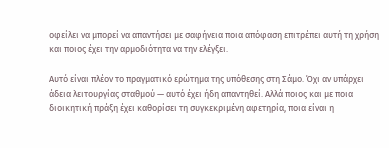οφείλει να μπορεί να απαντήσει με σαφήνεια ποια απόφαση επιτρέπει αυτή τη χρήση και ποιος έχει την αρμοδιότητα να την ελέγξει.

Αυτό είναι πλέον το πραγματικό ερώτημα της υπόθεσης στη Σάμο. Όχι αν υπάρχει άδεια λειτουργίας σταθμού — αυτό έχει ήδη απαντηθεί. Αλλά ποιος και με ποια διοικητική πράξη έχει καθορίσει τη συγκεκριμένη αφετηρία, ποια είναι η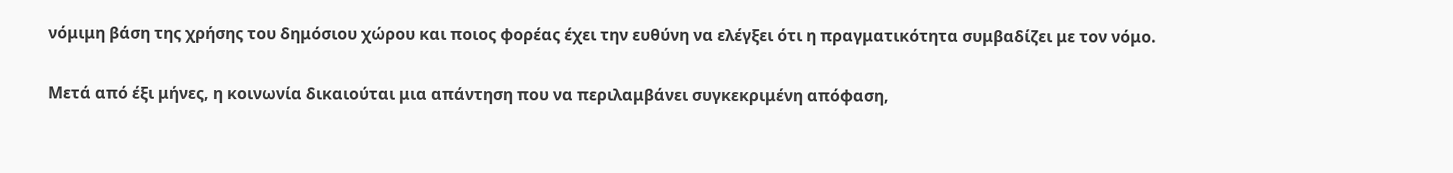νόμιμη βάση της χρήσης του δημόσιου χώρου και ποιος φορέας έχει την ευθύνη να ελέγξει ότι η πραγματικότητα συμβαδίζει με τον νόμο.

Μετά από έξι μήνες, η κοινωνία δικαιούται μια απάντηση που να περιλαμβάνει συγκεκριμένη απόφαση,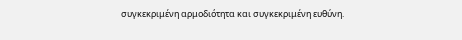συγκεκριμένη αρμοδιότητα και συγκεκριμένη ευθύνη.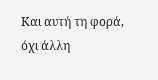Και αυτή τη φορά, όχι άλλη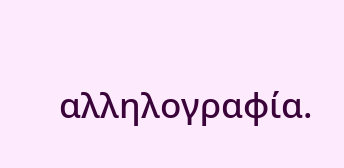αλληλογραφία.